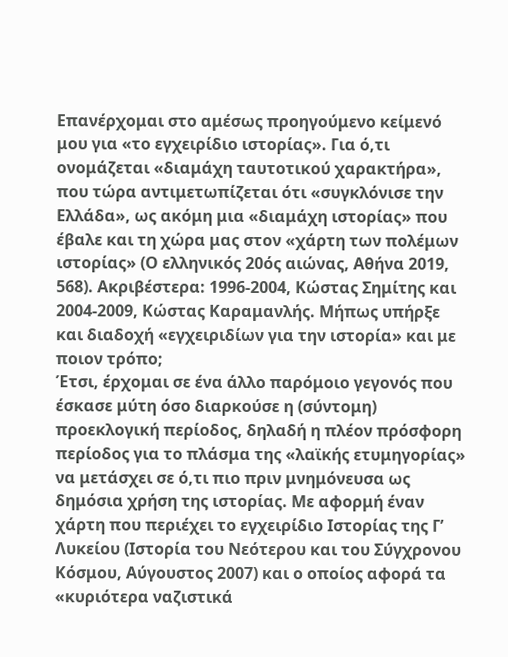Επανέρχομαι στο αμέσως προηγούμενο κείμενό μου για «το εγχειρίδιο ιστορίας». Για ό,τι ονομάζεται «διαμάχη ταυτοτικού χαρακτήρα», που τώρα αντιμετωπίζεται ότι «συγκλόνισε την Ελλάδα», ως ακόμη μια «διαμάχη ιστορίας» που έβαλε και τη χώρα μας στον «χάρτη των πολέμων ιστορίας» (Ο ελληνικός 20ός αιώνας, Αθήνα 2019, 568). Ακριβέστερα: 1996-2004, Κώστας Σημίτης και 2004-2009, Κώστας Καραμανλής. Μήπως υπήρξε και διαδοχή «εγχειριδίων για την ιστορία» και με ποιον τρόπο;
Έτσι, έρχομαι σε ένα άλλο παρόμοιο γεγονός που έσκασε μύτη όσο διαρκούσε η (σύντομη) προεκλογική περίοδος, δηλαδή η πλέον πρόσφορη περίοδος για το πλάσμα της «λαϊκής ετυμηγορίας» να μετάσχει σε ό,τι πιο πριν μνημόνευσα ως δημόσια χρήση της ιστορίας. Με αφορμή έναν χάρτη που περιέχει το εγχειρίδιο Ιστορίας της Γ’ Λυκείου (Ιστορία του Νεότερου και του Σύγχρονου Κόσμου, Αύγουστος 2007) και ο οποίος αφορά τα «κυριότερα ναζιστικά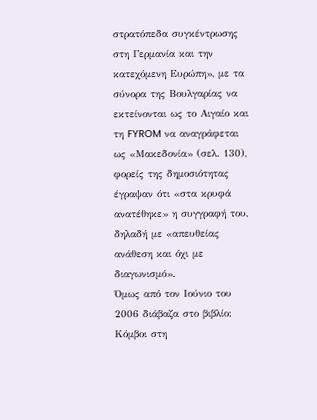στρατόπεδα συγκέντρωσης στη Γερμανία και την κατεχόμενη Ευρώπη», με τα σύνορα της Βουλγαρίας να εκτείνονται ως το Αιγαίο και τη FYROM να αναγράφεται ως «Μακεδονία» (σελ. 130), φορείς της δημοσιότητας έγραψαν ότι «στα κρυφά ανατέθηκε» η συγγραφή του, δηλαδή με «απευθείας ανάθεση και όχι με διαγωνισμό».
Όμως από τον Ιούνιο του 2006 διάβαζα στο βιβλίο: Κόμβοι στη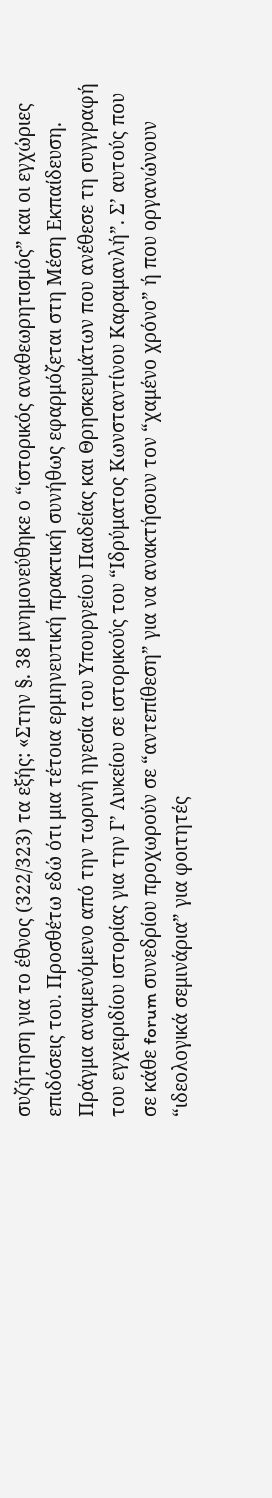συζήτηση για το έθνος (322/323) τα εξής: «Στην §. 38 μνημονεύθηκε ο “ιστορικός αναθεωρητισμός” και οι εγχώριες επιδόσεις του. Προσθέτω εδώ ότι μια τέτοια ερμηνευτική πρακτική συνήθως εφαρμόζεται στη Μέση Εκπαίδευση. Πράγμα αναμενόμενο από την τωρινή ηγεσία του Υπουργείου Παιδείας και Θρησκευμάτων που ανέθεσε τη συγγραφή του εγχειριδίου ιστορίας για την Γ’ Λυκείου σε ιστορικούς του “Ιδρύματος Κωνσταντίνου Καραμανλή”. Σ’ αυτούς που σε κάθε forum συνεδρίου προχωρούν σε “αντεπίθεση” για να ανακτήσουν τον “χαμένο χρόνο” ή που οργανώνουν “ιδεολογικά σεμινάρια” για φοιτητές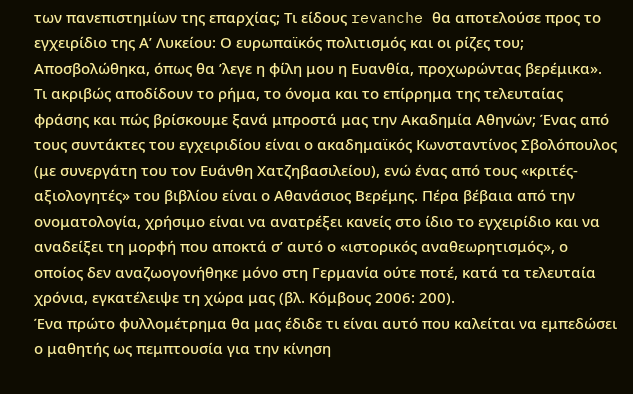των πανεπιστημίων της επαρχίας; Τι είδους revanche θα αποτελούσε προς το εγχειρίδιο της Α’ Λυκείου: Ο ευρωπαϊκός πολιτισμός και οι ρίζες του; Αποσβολώθηκα, όπως θα ’λεγε η φίλη μου η Ευανθία, προχωρώντας βερέμικα».
Τι ακριβώς αποδίδουν το ρήμα, το όνομα και το επίρρημα της τελευταίας φράσης και πώς βρίσκουμε ξανά μπροστά μας την Ακαδημία Αθηνών; Ένας από τους συντάκτες του εγχειριδίου είναι ο ακαδημαϊκός Κωνσταντίνος Σβολόπουλος (με συνεργάτη του τον Ευάνθη Χατζηβασιλείου), ενώ ένας από τους «κριτές-αξιολογητές» του βιβλίου είναι ο Αθανάσιος Βερέμης. Πέρα βέβαια από την ονοματολογία, χρήσιμο είναι να ανατρέξει κανείς στο ίδιο το εγχειρίδιο και να αναδείξει τη μορφή που αποκτά σ’ αυτό ο «ιστορικός αναθεωρητισμός», ο οποίος δεν αναζωογονήθηκε μόνο στη Γερμανία ούτε ποτέ, κατά τα τελευταία χρόνια, εγκατέλειψε τη χώρα μας (βλ. Κόμβους 2006: 200).
Ένα πρώτο φυλλομέτρημα θα μας έδιδε τι είναι αυτό που καλείται να εμπεδώσει ο μαθητής ως πεμπτουσία για την κίνηση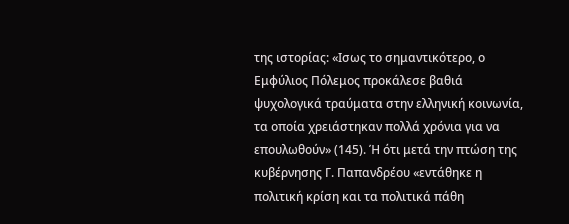της ιστορίας: «Ισως το σημαντικότερο, ο Εμφύλιος Πόλεμος προκάλεσε βαθιά ψυχολογικά τραύματα στην ελληνική κοινωνία, τα οποία χρειάστηκαν πολλά χρόνια για να επουλωθούν» (145). Ή ότι μετά την πτώση της κυβέρνησης Γ. Παπανδρέου «εντάθηκε η πολιτική κρίση και τα πολιτικά πάθη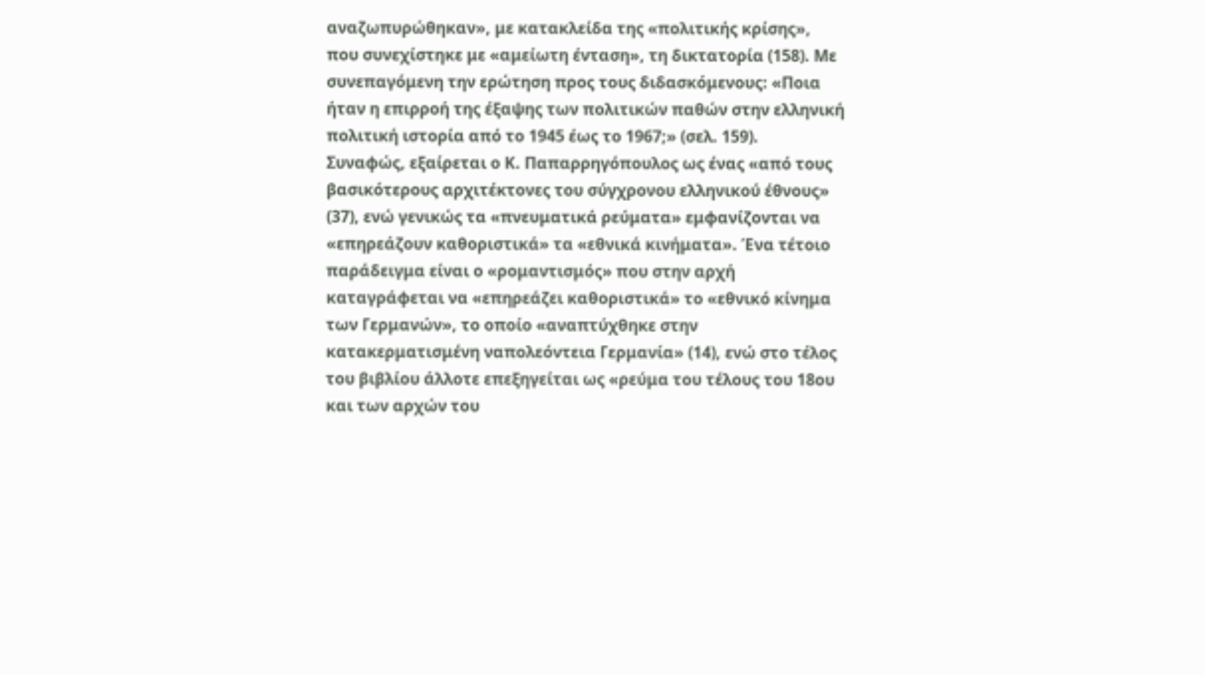αναζωπυρώθηκαν», με κατακλείδα της «πολιτικής κρίσης», που συνεχίστηκε με «αμείωτη ένταση», τη δικτατορία (158). Με συνεπαγόμενη την ερώτηση προς τους διδασκόμενους: «Ποια ήταν η επιρροή της έξαψης των πολιτικών παθών στην ελληνική πολιτική ιστορία από το 1945 έως το 1967;» (σελ. 159).
Συναφώς, εξαίρεται ο Κ. Παπαρρηγόπουλος ως ένας «από τους βασικότερους αρχιτέκτονες του σύγχρονου ελληνικού έθνους» (37), ενώ γενικώς τα «πνευματικά ρεύματα» εμφανίζονται να «επηρεάζουν καθοριστικά» τα «εθνικά κινήματα». Ένα τέτοιο παράδειγμα είναι ο «ρομαντισμός» που στην αρχή καταγράφεται να «επηρεάζει καθοριστικά» το «εθνικό κίνημα των Γερμανών», το οποίο «αναπτύχθηκε στην κατακερματισμένη ναπολεόντεια Γερμανία» (14), ενώ στο τέλος του βιβλίου άλλοτε επεξηγείται ως «ρεύμα του τέλους του 18ου και των αρχών του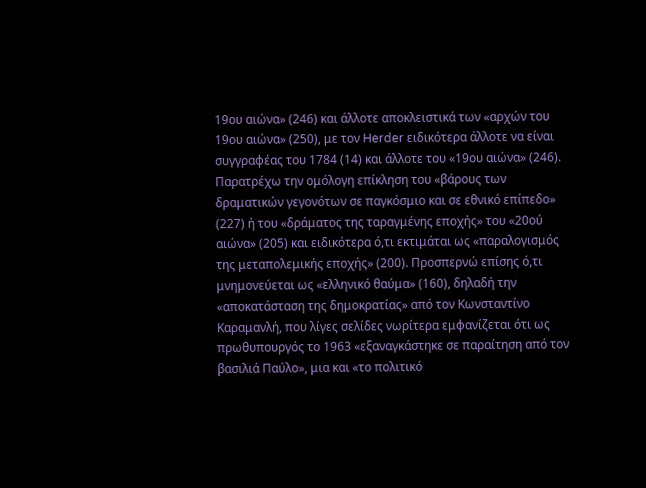19ου αιώνα» (246) και άλλοτε αποκλειστικά των «αρχών του 19ου αιώνα» (250), με τον Herder ειδικότερα άλλοτε να είναι συγγραφέας του 1784 (14) και άλλοτε του «19ου αιώνα» (246).
Παρατρέχω την ομόλογη επίκληση του «βάρους των δραματικών γεγονότων σε παγκόσμιο και σε εθνικό επίπεδο» (227) ή του «δράματος της ταραγμένης εποχής» του «20ού αιώνα» (205) και ειδικότερα ό,τι εκτιμάται ως «παραλογισμός της μεταπολεμικής εποχής» (200). Προσπερνώ επίσης ό,τι μνημονεύεται ως «ελληνικό θαύμα» (160), δηλαδή την «αποκατάσταση της δημοκρατίας» από τον Κωνσταντίνο Καραμανλή, που λίγες σελίδες νωρίτερα εμφανίζεται ότι ως πρωθυπουργός το 1963 «εξαναγκάστηκε σε παραίτηση από τον βασιλιά Παύλο», μια και «το πολιτικό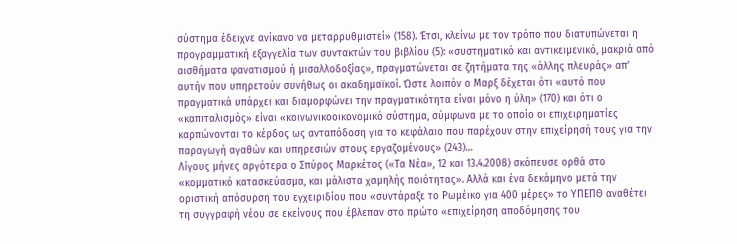σύστημα έδειχνε ανίκανο να μεταρρυθμιστεί» (158). Έτσι, κλείνω με τον τρόπο που διατυπώνεται η προγραμματική εξαγγελία των συντακτών του βιβλίου (5): «συστηματικό και αντικειμενικό, μακριά από αισθήματα φανατισμού ή μισαλλοδοξίας», πραγματώνεται σε ζητήματα της «άλλης πλευράς» απ’ αυτήν που υπηρετούν συνήθως οι ακαδημαϊκοί. Ώστε λοιπόν ο Mαρξ δέχεται ότι «αυτό που πραγματικά υπάρχει και διαμορφώνει την πραγματικότητα είναι μόνο η ύλη» (170) και ότι ο «καπιταλισμός» είναι «κοινωνικοοικονομικό σύστημα, σύμφωνα με το οποίο οι επιχειρηματίες καρπώνονται το κέρδος ως ανταπόδοση για το κεφάλαιο που παρέχουν στην επιχείρησή τους για την παραγωγή αγαθών και υπηρεσιών στους εργαζομένους» (243)…
Λίγους μήνες αργότερα ο Σπύρος Μαρκέτος («Τα Νέα», 12 και 13.4.2008) σκόπευσε ορθά στο «κομματικό κατασκεύασμα, και μάλιστα χαμηλής ποιότητας». Αλλά και ένα δεκάμηνο μετά την οριστική απόσυρση του εγχειριδίου που «συντάραξε το Ρωμέικο για 400 μέρες» το ΥΠΕΠΘ αναθέτει τη συγγραφή νέου σε εκείνους που έβλεπαν στο πρώτο «επιχείρηση αποδόμησης του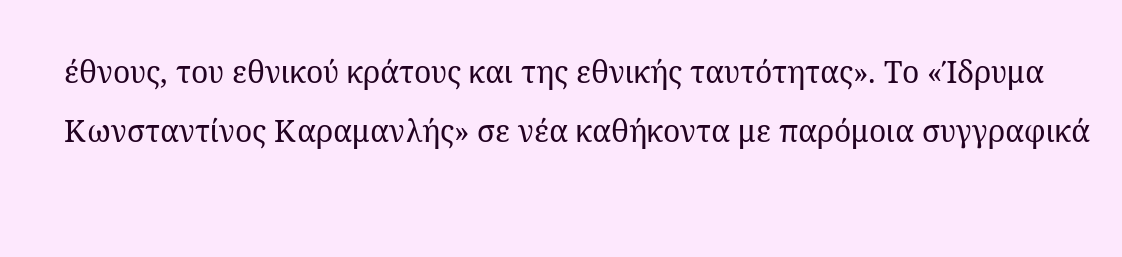έθνους, του εθνικού κράτους και της εθνικής ταυτότητας». Το «Ίδρυμα Κωνσταντίνος Καραμανλής» σε νέα καθήκοντα με παρόμοια συγγραφικά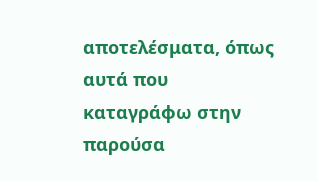αποτελέσματα, όπως αυτά που καταγράφω στην παρούσα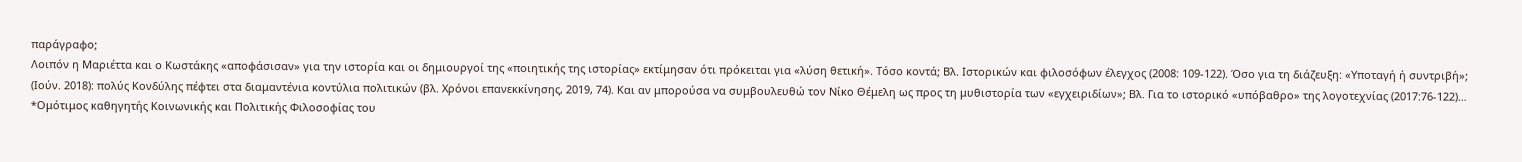παράγραφο;
Λοιπόν η Μαριέττα και ο Κωστάκης «αποφάσισαν» για την ιστορία και οι δημιουργοί της «ποιητικής της ιστορίας» εκτίμησαν ότι πρόκειται για «λύση θετική». Τόσο κοντά; Βλ. Ιστορικών και φιλοσόφων έλεγχος (2008: 109-122). Όσο για τη διάζευξη: «Υποταγή ή συντριβή»; (Ιούν. 2018): πολύς Κονδύλης πέφτει στα διαμαντένια κοντύλια πολιτικών (βλ. Χρόνοι επανεκκίνησης, 2019, 74). Και αν μπορούσα να συμβουλευθώ τον Νίκο Θέμελη ως προς τη μυθιστορία των «εγχειριδίων»; Βλ. Για το ιστορικό «υπόβαθρο» της λογοτεχνίας (2017:76-122)…
*Ομότιμος καθηγητής Κοινωνικής και Πολιτικής Φιλοσοφίας του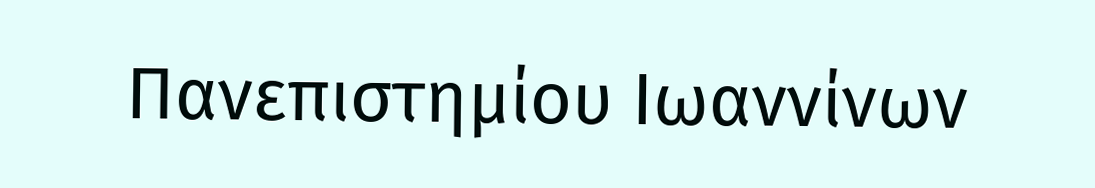Πανεπιστημίου Ιωαννίνων